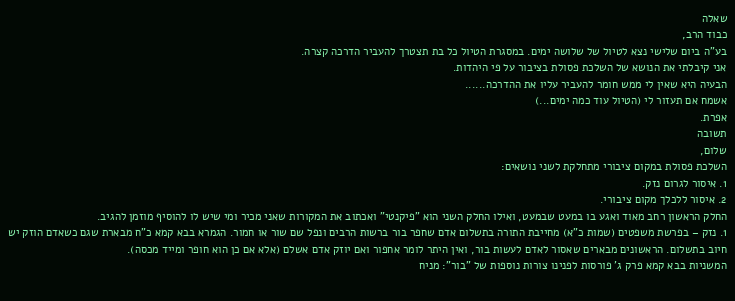שאלה
כבוד הרב,
בע"ה ביום שלישי נצא לטיול של שלושה ימים. במסגרת הטיול כל בת תצטרך להעביר הדרכה קצרה.
אני קיבלתי את הנושא של השלכת פסולת בציבור על פי היהדות.
הבעיה היא שאין לי ממש חומר להעביר עליו את ההדרכה......
אשמח אם תעזור לי (הטיול עוד כמה ימים...)
אפרת.
תשובה
שלום,
השלכת פסולת במקום ציבורי מתחלקת לשני נושאים:
1. איסור לגרום נזק.
2. איסור ללכלך מקום ציבורי.
החלק הראשון רחב מאוד ואגע בו במעט שבמעט, ואילו החלק השני הוא "פיקנטי" ואכתוב את המקורות שאני מכיר ומי שיש לו להוסיף מוזמן להגיב.
1. נזק – בפרשת משפטים (שמות כ"א) מחייבת התורה בתשלום אדם שחפר בור ברשות הרבים ונפל שם שור או חמור. הגמרא בבא קמא כ"ח מבארת שגם כשאדם הוזק יש חיוב בתשלום. הראשונים מבארים שאסור לאדם לעשות בור, ואין היתר לומר אחפור ואם יוזק אדם אשלם (אלא אם כן הוא חופר ומייד מכסה).
המשניות בבא קמא פרק ג' פורסות לפנינו צורות נוספות של "בור": מניח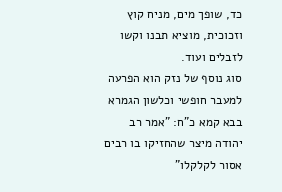כד, שופך מים, מניח קוץ וזכוכית, מוציא תבנו וקשו לזבלים ועוד.
סוג נוסף של נזק הוא הפרעה למעבר חופשי וכלשון הגמרא בבא קמא כ"ח: "אמר רב יהודה מיצר שהחזיקו בו רבים אסור לקלקלו"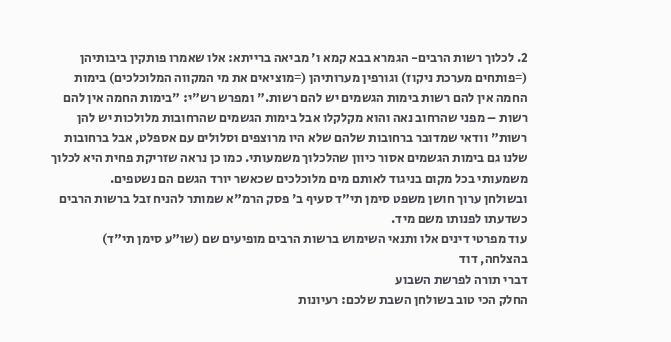2. לכלוך רשות הרבים- הגמרא בבא קמא ו' מביאה ברייתא: אלו שאמרו פותקין ביבותיהן (=פותחים מערכת ניקוז) וגורפין מערותיהן (=מוציאים את מי המקווה המלוכלכים) בימות החמה אין להם רשות בימות הגשמים יש להם רשות." ומפרש רש"י: "בימות החמה אין להם רשות – מפני שהרחוב נאה והוא מקלקלו אבל בימות הגשמים שהרחובות מלולכות יש להן רשות" וודאי שמדובר ברחובות שלהם שלא היו מרוצפים וסלולים עם אספלט, אבל ברחובות שלנו גם בימות הגשמים אסור כיוון שהלכלוך משמעותי. כמו כן נראה שזריקת פחית היא לכלוך משמעותי בכל מקום בניגוד לאותם מים מלוכלכים שכאשר יורד הגשם הם נשטפים.
ובשולחן ערוך חושן משפט סימן תי"ד סעיף ב' פסק הרמ"א שמותר להניח זבל ברשות הרבים כשדעתו לפנותו משם מיד.
עוד מפרטי דינים אלו ותנאי השימוש ברשות הרבים מופיעים שם (שו"ע סימן תי"ד)
בהצלחה, דוד
דברי תורה לפרשת השבוע
החלק הכי טוב בשולחן השבת שלכם: רעיונות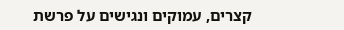קצרים, עמוקים ונגישים על פרשת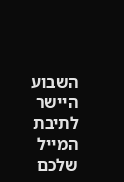השבוע היישר לתיבת המייל שלכם